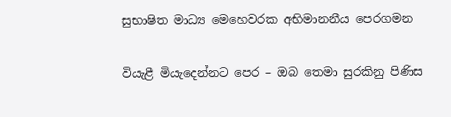සුභාෂිත මාධ්‍ය මෙහෙවරක අභිමානනීය පෙරගමන

වියැළී මියැදෙන්නට පෙර – ඔබ තෙමා සුරකිනු පිණිස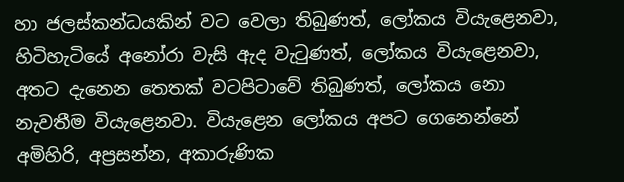හා ජලස්කන්ධයකින් වට වෙලා තිබුණත්, ලෝකය වියැළෙනවා, හිටිහැටියේ අනෝරා වැසි ඇද වැටුණත්, ලෝකය වියැළෙනවා, අතට දැනෙන තෙතක් වටපිටාවේ තිබුණත්, ලෝකය නො නැවතීම වියැළෙනවා. වියැළෙන ලෝකය අපට ගෙනෙන්නේ අමිහිරි, අප්‍රසන්න, අකාරුණික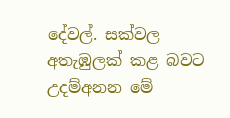දේවල්. සක්වල අතැඹුලක් කළ බවට උදම්අනන මේ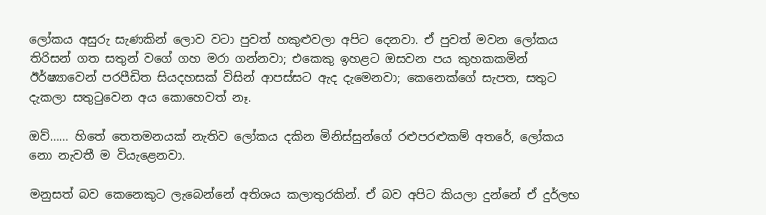ලෝකය අසුරු සැණකින් ලොව වටා පුවත් හකුළුවලා අපිට දෙනවා. ඒ පුවත් මවන ලෝකය තිරිසන් ගත සතුන් වගේ ගහ මරා ගන්නවා; එකෙකු ඉහළට ඔසවන පය කුහකකමින් ඊර්ෂ්‍යාවෙන් පරපීඩිත සියදහසක් විසින් ආපස්සට ඇද දැමෙනවා; කෙනෙක්ගේ සැපත, සතුට දැකලා සතුටුවෙන අය කොහෙවත් නෑ.

ඔව්…… හිතේ තෙතමනයක් නැතිව ලෝකය දකින මිනිස්සුන්ගේ රළුපරළුකම් අතරේ, ලෝකය නො නැවතී ම වියැළෙනවා.

මනුසත් බව කෙනෙකුට ලැබෙන්නේ අතිශය කලාතුරකින්. ඒ බව අපිට කියලා දුන්නේ ඒ දුර්ලභ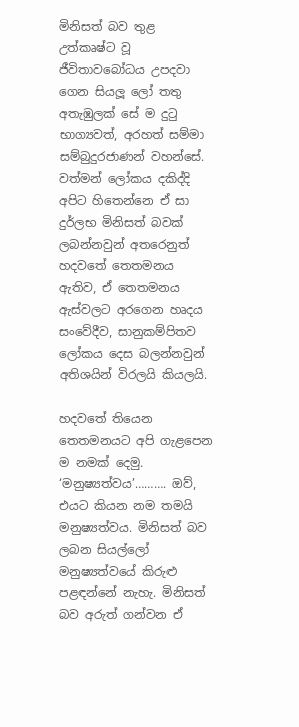මිනිසත් බව තුළ උත්කෘෂ්ට වූ ජීවිතාවබෝධය උපදවා ගෙන සියලූ ලෝ තතු අතැඹුලක් සේ ම දුටු භාග්‍යවත්, අරහත් සම්මා සම්බුදුරජාණන් වහන්සේ. වත්මන් ලෝකය දකිද්දි අපිට හිතෙන්නෙ ඒ සා දුර්ලභ මිනිසත් බවක් ලබන්නවුන් අතරෙනුත් හදවතේ තෙතමනය ඇතිව, ඒ තෙතමනය ඇස්වලට අරගෙන හෘදය සංවේදීව, සානුකම්පිතව ලෝකය දෙස බලන්නවුන් අතිශයින් විරලයි කියලයි.

හදවතේ තියෙන තෙතමනයට අපි ගැළපෙන ම නමක් දෙමු. ‘මනුෂ්‍යත්වය’………. ඔව්, එයට කියන නම තමයි මනුෂ්‍යත්වය. මිනිසත් බව ලබන සියල්ලෝ මනුෂ්‍යත්වයේ කිරුළු පළඳන්නේ නැහැ. මිනිසත් බව අරුත් ගන්වන ඒ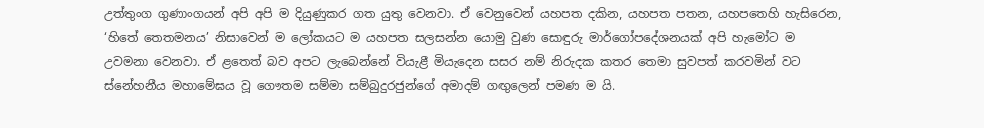උත්තුංග ගුණාංගයන් අපි අපි ම දියුණුකර ගත යුතු වෙනවා. ඒ වෙනුවෙන් යහපත දකින, යහපත පතන, යහපතෙහි හැසිරෙන, ‘හිතේ තෙතමනය’ නිසාවෙන් ම ලෝකයට ම යහපත සලසන්න යොමු වුණ සොඳුරු මාර්ගෝපදේශනයක් අපි හැමෝට ම උවමනා වෙනවා. ඒ ළතෙත් බව අපට ලැබෙන්නේ වියැළී මියැදෙන සසර නම් නිරුදක කතර තෙමා සුවපත් කරවමින් වට ස්නේහනීය මහාමේඝය වූ ගෞතම සම්මා සම්බුදුරජුන්ගේ අමාදම් ගඟුලෙන් පමණ ම යි.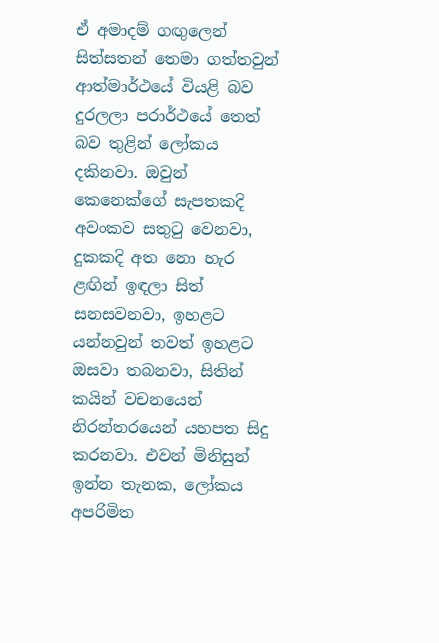ඒ අමාදම් ගඟුලෙන් සිත්සතන් තෙමා ගත්තවුන් ආත්මාර්ථයේ වියළි බව දුරලලා පරාර්ථයේ තෙත් බව තුළින් ලෝකය දකිනවා. ඔවුන් කෙනෙක්ගේ සැපතකදි අවංකව සතුටු වෙනවා, දුකකදි අත නො හැර ළඟින් ඉඳලා සිත් සනසවනවා, ඉහළට යන්නවුන් තවත් ඉහළට ඔසවා තබනවා, සිතින් කයින් වචනයෙන් නිරන්තරයෙන් යහපත සිදු කරනවා. එවන් මිනිසුන් ඉන්න තැනක, ලෝකය අපරිමිත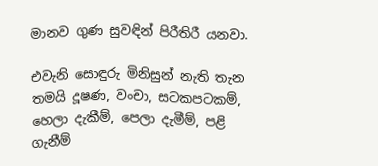මානව ගුණ සුවඳින් පිරීතිරී යනවා.

එවැනි සොඳුරු මිනිසුන් නැති තැන තමයි දූෂණ, වංචා, සටකපටකම්, හෙලා දැකීම්, පෙලා දැමීම්, පළි ගැනීම්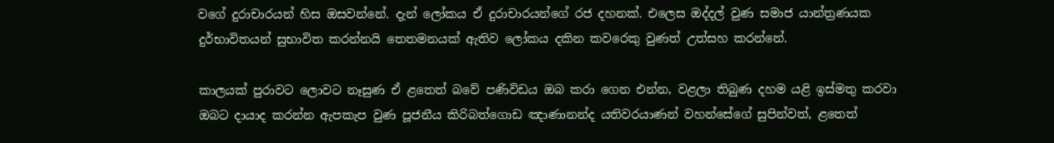වගේ දුරාචාරයන් හිස ඔසවන්නේ. දැන් ලෝකය ඒ දුරාචාරයන්ගේ රජ දහනක්. එලෙස ඔද්දල් වුණ සමාජ යාන්ත්‍රණයක දුර්භාවිතයන් සුභාවිත කරන්නයි තෙතමනයක් ඇතිව ලෝකය දකින කවරෙකු වුණත් උත්සහ කරන්නේ.

කාලයක් පුරාවට ලොවට නෑසුණ ඒ ළතෙත් බවේ පණිවිඩය ඔබ කරා ගෙන එන්න, වළලා තිබුණ දහම යළි ඉස්මතු කරවා ඔබට දායාද කරන්න ඇපකැප වුණ පූජනීය කිරිබත්ගොඩ ඤාණානන්ද යතිවරයාණන් වහන්සේගේ සුපින්වත්, ළතෙත්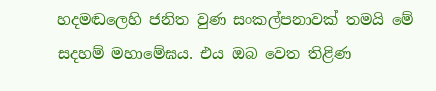හදමඬලෙහි ජනිත වුණ සංකල්පනාවක් තමයි මේ සදහම් මහාමේඝය. එය ඔබ වෙත තිළිණ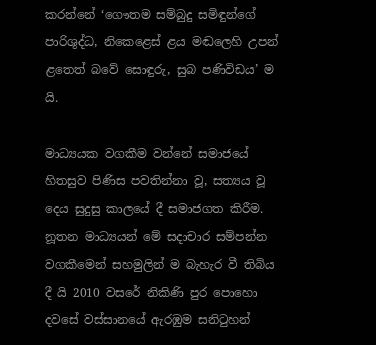කරන්නේ ‘ගෞතම සම්බුදු සමිඳුන්ගේ පාරිශුද්ධ, නිකෙළෙස් ළය මඬලෙහි උපන් ළතෙත් බවේ සොඳුරු, සුබ පණිවිඩය’ ම යි.

මාධ්‍යයක වගකීම වන්නේ සමාජයේ හිතසුව පිණිස පවතින්නා වූ, සත්‍යය වූ දෙය සුදුසු කාලයේ දී සමාජගත කිරීම. නූතන මාධ්‍යයන් මේ සදාචාර සම්පන්න වගකීමෙන් සහමුලින් ම බැහැර වී තිබිය දී යි 2010 වසරේ නිකිණි පුර පොහො දවසේ වස්සානයේ ඇරඹුම සනිටුහන්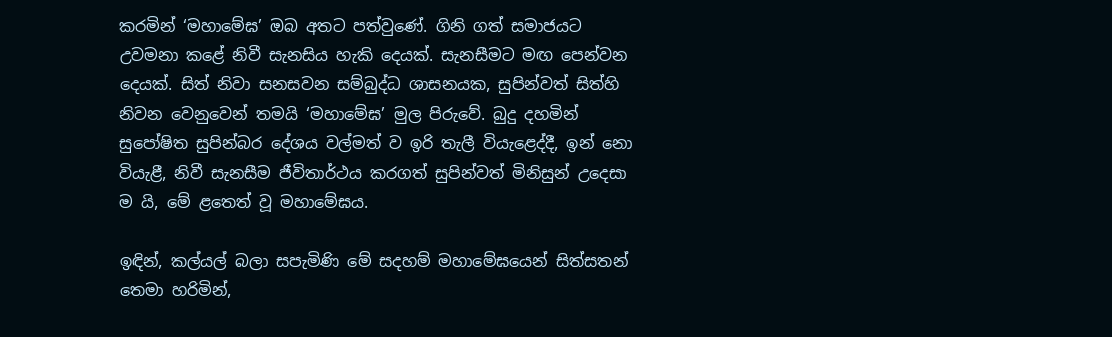කරමින් ‘මහාමේඝ’ ඔබ අතට පත්වුණේ. ගිනි ගත් සමාජයට උවමනා කළේ නිවී සැනසිය හැකි දෙයක්. සැනසීමට මඟ පෙන්වන දෙයක්. සිත් නිවා සනසවන සම්බුද්ධ ශාසනයක, සුපින්වත් සිත්හි නිවන වෙනුවෙන් තමයි ‘මහාමේඝ’ මුල පිරුවේ. බුදු දහමින් සුපෝෂිත සුපින්බර දේශය වල්මත් ව ඉරි තැලී වියැළෙද්දී, ඉන් නො වියැළී, නිවී සැනසීම ජීවිතාර්ථය කරගත් සුපින්වත් මිනිසුන් උදෙසා ම යි, මේ ළතෙත් වූ මහාමේඝය.

ඉඳින්, කල්යල් බලා සපැමිණි මේ සදහම් මහාමේඝයෙන් සිත්සතන් තෙමා හරිමින්,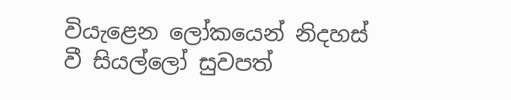වියැළෙන ලෝකයෙන් නිදහස් වී සියල්ලෝ සුවපත්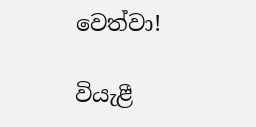වෙත්වා!

වියැළී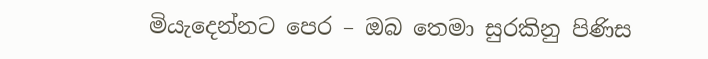මියැදෙන්නට පෙර – ඔබ තෙමා සුරකිනු පිණිස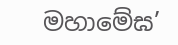මහාමේඝ’